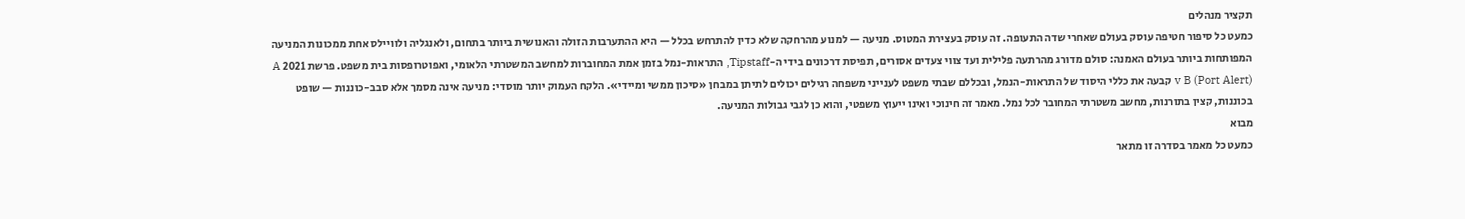תקציר מנהלים
כמעט כל סיפור חטיפה עוסק בעולם שאחרי שדה התעופה. זה עוסק בעצירת המטוס. מניעה — למנוע מהרחקה שלא כדין להתרחש בכלל — היא ההתערבות הזולה והאנושית ביותר בתחום, ולאנגליה ולוויילס אחת ממכונות המניעה המפותחות ביותר בעולם האמנה: סולם מדורג מהרתעה פלילית ועד צווי צעדים אסורים, תפיסת דרכונים בידי ה-Tipstaff, התראות-נמל בזמן אמת המחוברות למחשב המשטרתי הלאומי, ואפוטרופסות בית משפט. פרשת 2021 A v B (Port Alert) קבעה את כללי היסוד של התראות-הנמל, ובכללם שבתי משפט לענייני משפחה רגילים יכולים לתיתן במבחן «סיכון ממשי ומיידי». הלקח העמוק יותר מוסדי: מניעה אינה מסמך אלא סבב-כוננות — שופט בכוננות, קצין בתורנות, מחשב משטרתי המחובר לכל נמל. מאמר זה חינוכי ואינו ייעוץ משפטי, והוא כן לגבי גבולות המניעה.
מבוא
כמעט כל מאמר בסדרה זו מתאר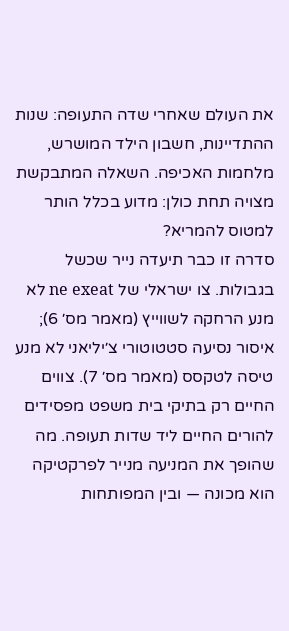את העולם שאחרי שדה התעופה: שנות ההתדיינות, חשבון הילד המושרש, מלחמות האכיפה. השאלה המתבקשת מצויה תחת כולן: מדוע בכלל הותר למטוס להמריא?
סדרה זו כבר תיעדה נייר שכשל בגבולות. צו ישראלי של ne exeat לא מנע הרחקה לשווייץ (מאמר מס׳ 6); איסור נסיעה סטטוטורי צ׳יליאני לא מנע טיסה לטקסס (מאמר מס׳ 7). צווים החיים רק בתיקי בית משפט מפסידים להורים החיים ליד שדות תעופה. מה שהופך את המניעה מנייר לפרקטיקה הוא מכונה — ובין המפותחות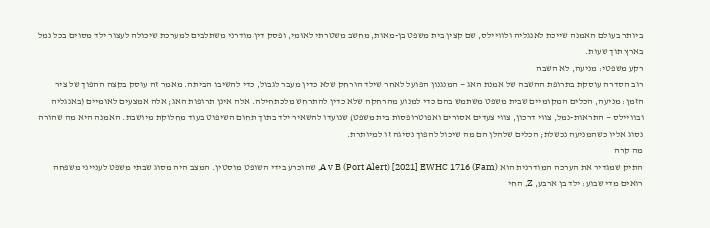ביותר בעולם האמנה שייכת לאנגליה ולוויילס, שם קצין בית משפט בן-מאות, מחשב משטרתי לאומי, ופסק דין מודרני משתלבים למערכת שיכולה לעצור ילד מסוים בכל נמל בארץ תוך שעות.
רקע משפטי: מניעה, לא השבה
רוב הסדרה עוסקת בתרופת ההשבה של אמנת האג — המנגנון הפועל לאחר שילד הורחק שלא כדין מעבר לגבול, כדי להשיבו הביתה. מאמר זה עוסק בקצה ההפוך של ציר הזמן: מניעה, הכלים המקומיים שבית משפט משתמש בהם כדי למנוע מהרחקה שלא כדין להתרחש מלכתחילה. אלה אינן תרופות האג; אלה אמצעים לאומיים (באנגליה ובוויילס — התראות-נמל, צווי דרכון, צווי צעדים אסורים ואפוטרופסות בית משפט) שנועדו להשאיר ילד בתוך תחום השיפוט בעוד מחלוקת מיושבת. האמנה היא מה שהורה נסוג אליו כשהמניעה נכשלת; הכלים שלהלן הם מה שיכול להפוך נסיגה זו למיותרת.
מה קרה
התיק שמגדיר את הערכה המודרנית הוא A v B (Port Alert) [2021] EWHC 1716 (Fam), שהוכרע בידי השופט מוסטין. המצב היה מסוג שבתי משפט לענייני משפחה רואים מדי שבוע: ילד בן ארבע, Z, החי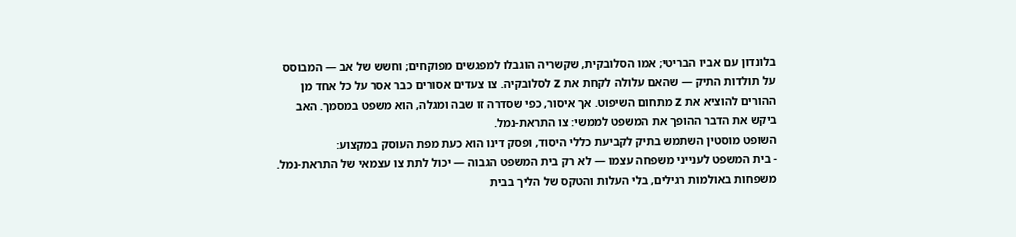בלונדון עם אביו הבריטי; אמו הסלובקית, שקשריה הוגבלו למפגשים מפוקחים; וחשש של אב — המבוסס על תולדות התיק — שהאם עלולה לקחת את Z לסלובקיה. צו צעדים אסורים כבר אסר על כל אחד מן ההורים להוציא את Z מתחום השיפוט. אך איסור, כפי שסדרה זו שבה ומגלה, הוא משפט במסמך. האב ביקש את הדבר ההופך את המשפט לממשי: צו התראת-נמל.
השופט מוסטין השתמש בתיק לקביעת כללי היסוד, ופסק דינו הוא כעת מפת העוסק במקצוע:
- בית המשפט לענייני משפחה עצמו — לא רק בית המשפט הגבוה — יכול לתת צו עצמאי של התראת-נמל. משפחות באולמות רגילים, בלי העלות והטקס של הליך בבית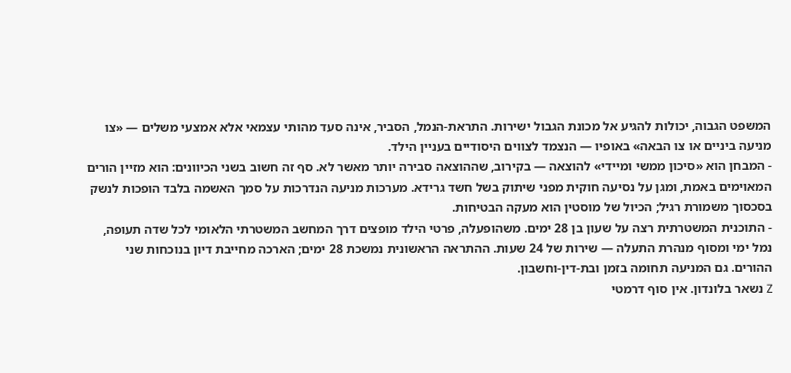המשפט הגבוה, יכולות להגיע אל מכונת הגבול ישירות. התראת-הנמל, הסביר, אינה סעד מהותי עצמאי אלא אמצעי משלים — «צו מניעה ביניים או צו הבאה» באופיו — הנצמד לצווים היסודיים בעניין הילד.
- המבחן הוא «סיכון ממשי ומיידי» להוצאה — בקירוב, שההוצאה סבירה יותר מאשר לא. סף זה חשוב בשני הכיוונים: הוא מזיין הורים המאוימים באמת, ומגן על נסיעה חוקית מפני שיתוק בשל חשד גרידא. מערכות מניעה הנדרכות על סמך האשמה בלבד הופכות לנשק בסכסוך משמורת רגיל; הכיול של מוסטין הוא מעקה הבטיחות.
- התוכנית המשטרתית רצה על שעון בן 28 ימים. משהופעלה, פרטי הילד מופצים דרך המחשב המשטרתי הלאומי לכל שדה תעופה, נמל ימי ומסוף מנהרת התעלה — שירות של 24 שעות. ההתראה הראשונית נמשכת 28 ימים; הארכה מחייבת דיון בנוכחות שני ההורים. גם המניעה תחומה בזמן ובת-דין-וחשבון.
Z נשאר בלונדון. אין סוף דרמטי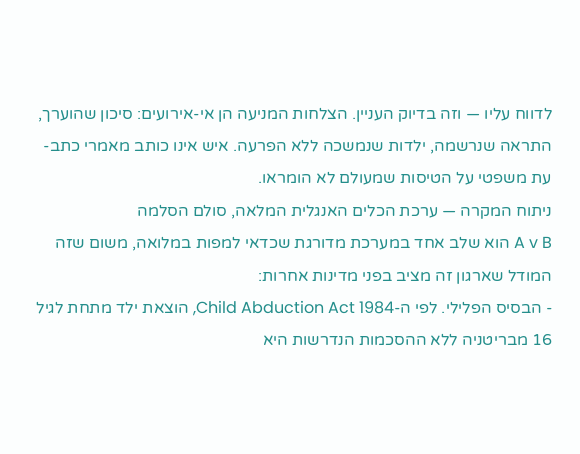לדווח עליו — וזה בדיוק העניין. הצלחות המניעה הן אי-אירועים: סיכון שהוערך, התראה שנרשמה, ילדות שנמשכה ללא הפרעה. איש אינו כותב מאמרי כתב-עת משפטי על הטיסות שמעולם לא הומראו.
ניתוח המקרה — ערכת הכלים האנגלית המלאה, סולם הסלמה
A v B הוא שלב אחד במערכת מדורגת שכדאי למפות במלואה, משום שזה המודל שארגון זה מציב בפני מדינות אחרות:
- הבסיס הפלילי. לפי ה-Child Abduction Act 1984, הוצאת ילד מתחת לגיל 16 מבריטניה ללא ההסכמות הנדרשות היא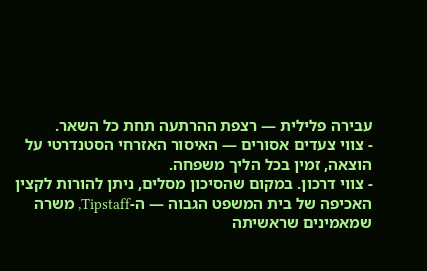עבירה פלילית — רצפת ההרתעה תחת כל השאר.
- צווי צעדים אסורים — האיסור האזרחי הסטנדרטי על הוצאה, זמין בכל הליך משפחה.
- צווי דרכון. במקום שהסיכון מסלים, ניתן להורות לקצין האכיפה של בית המשפט הגבוה — ה-Tipstaff, משרה שמאמינים שראשיתה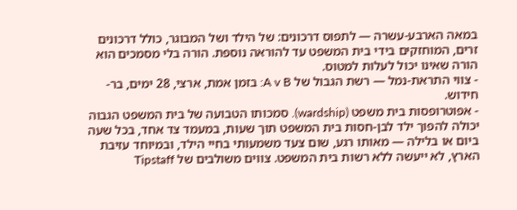במאה הארבע-עשרה — לתפוס דרכונים: של הילד ושל המבוגר, כולל דרכונים זרים, המוחזקים בידי בית המשפט עד להוראה נוספת. הורה בלי מסמכים הוא הורה שאינו יכול לעלות למטוס.
- צווי התראת-נמל — רשת הגבול של A v B: בזמן אמת, ארצי, 28 ימים, בר-חידוש.
- אפוטרופסות בית משפט (wardship). סמכותו הטבועה של בית המשפט הגבוה יכולה להפוך ילד לבן-חסות בית המשפט תוך שעות, במעמד צד אחד, בכל שעה ביום או בלילה — מאותו רגע, שום צעד משמעותי בחיי הילד, ובמיוחד עזיבת הארץ, לא ייעשה ללא רשות בית המשפט. צווים משולבים של Tipstaff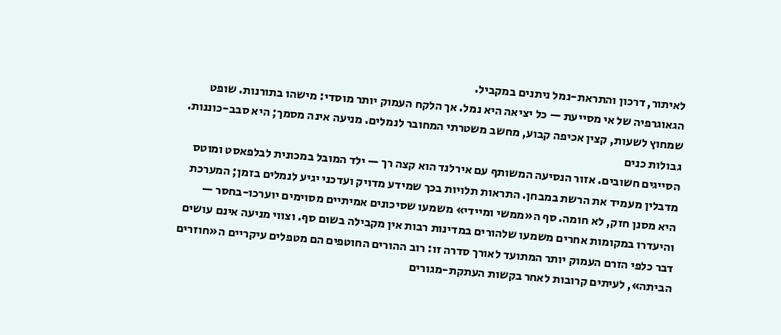לאיתור, דרכון והתראת-נמל ניתנים במקביל.
הגאוגרפיה של אי מסייעת — כל יציאה היא נמל. אך הלקח העמוק יותר מוסדי: מישהו בתורנות. שופט שמחוץ לשעות, קצין אכיפה קבוע, מחשב משטרתי המחובר לנמלים. מניעה אינה מסמך; היא סבב-כוננות.
גבולות כנים
הסייגים חשובים. אזור הנסיעה המשותף עם אירלנד הוא קצה רך — ילד המובל במכונית לבלפאסט ומוטס מדבלין מעמיד את הרשת במבחן. התראות תלויות בכך שמידע מדויק ועדכני יגיע לנמלים בזמן; המערכת היא מסנן חזק, לא חומה. סף ה«ממשי ומיידי» משמעו שסיכונים אמיתיים מסוימים יוערכו-בחסר — והיעדרו במקומות אחרים משמעו שלהורים במדינות רבות אין מקבילה בשום סף. וצווי מניעה אינם עושים דבר כלפי הזרם העמוק יותר המתועד לאורך סדרה זו: רוב ההורים החוטפים הם מטפלים עיקריים ה«חוזרים הביתה», לעיתים קרובות לאחר בקשות העתקת-מגורים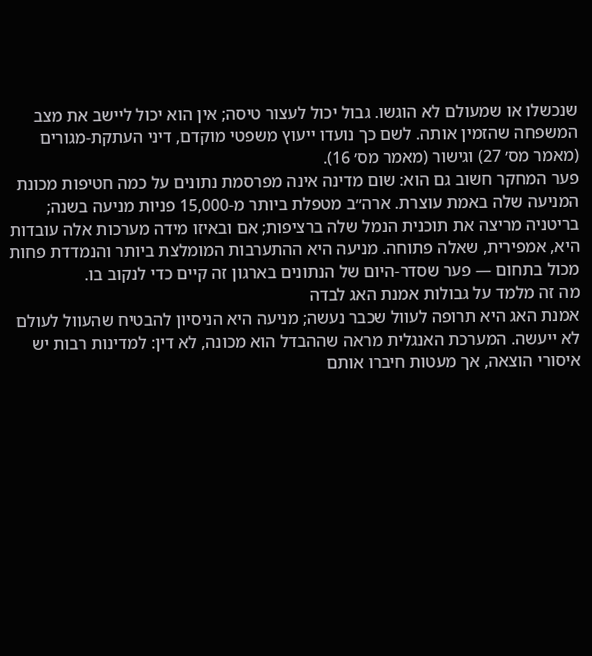שנכשלו או שמעולם לא הוגשו. גבול יכול לעצור טיסה; אין הוא יכול ליישב את מצב המשפחה שהזמין אותה. לשם כך נועדו ייעוץ משפטי מוקדם, דיני העתקת-מגורים (מאמר מס׳ 27) וגישור (מאמר מס׳ 16).
פער המחקר חשוב גם הוא: שום מדינה אינה מפרסמת נתונים על כמה חטיפות מכונת המניעה שלה באמת עוצרת. ארה״ב מטפלת ביותר מ-15,000 פניות מניעה בשנה; בריטניה מריצה את תוכנית הנמל שלה ברציפות; אם ובאיזו מידה מערכות אלה עובדות היא, אמפירית, שאלה פתוחה. מניעה היא ההתערבות המומלצת ביותר והנמדדת פחות מכול בתחום — פער שסדר-היום של הנתונים בארגון זה קיים כדי לנקוב בו.
מה זה מלמד על גבולות אמנת האג לבדה
אמנת האג היא תרופה לעוול שכבר נעשה; מניעה היא הניסיון להבטיח שהעוול לעולם לא ייעשה. המערכת האנגלית מראה שההבדל הוא מכונה, לא דין: למדינות רבות יש איסורי הוצאה, אך מעטות חיברו אותם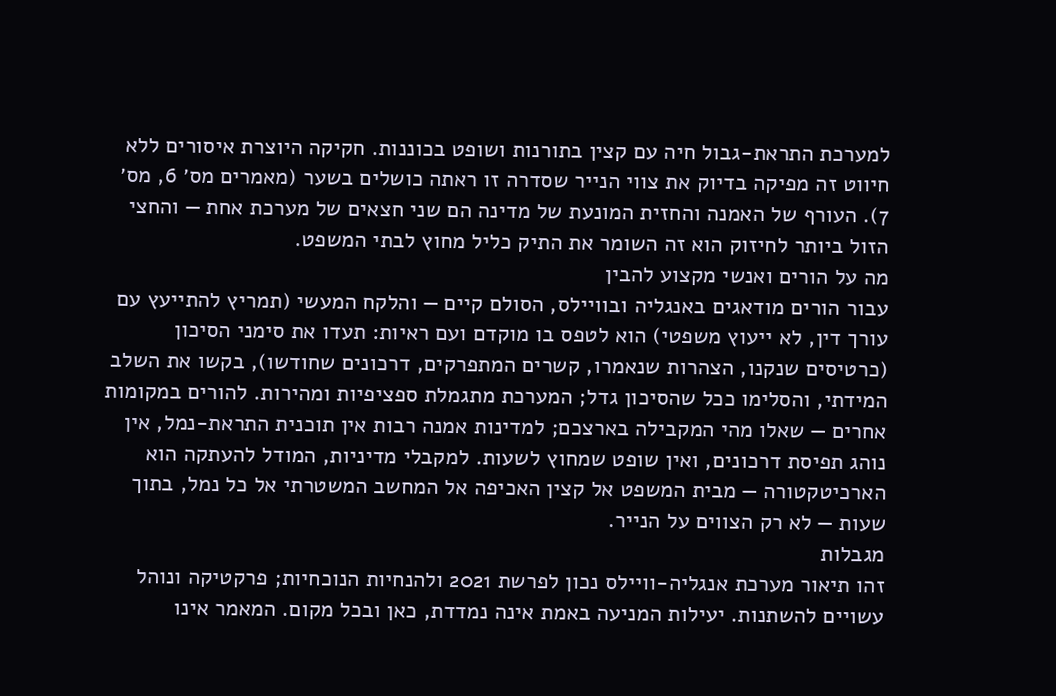למערכת התראת-גבול חיה עם קצין בתורנות ושופט בכוננות. חקיקה היוצרת איסורים ללא חיווט זה מפיקה בדיוק את צווי הנייר שסדרה זו ראתה כושלים בשער (מאמרים מס׳ 6, מס׳ 7). העורף של האמנה והחזית המונעת של מדינה הם שני חצאים של מערכת אחת — והחצי הזול ביותר לחיזוק הוא זה השומר את התיק כליל מחוץ לבתי המשפט.
מה על הורים ואנשי מקצוע להבין
עבור הורים מודאגים באנגליה ובוויילס, הסולם קיים — והלקח המעשי (תמריץ להתייעץ עם עורך דין, לא ייעוץ משפטי) הוא לטפס בו מוקדם ועם ראיות: תעדו את סימני הסיכון (כרטיסים שנקנו, הצהרות שנאמרו, קשרים המתפרקים, דרכונים שחודשו), בקשו את השלב המידתי, והסלימו ככל שהסיכון גדל; המערכת מתגמלת ספציפיות ומהירות. להורים במקומות אחרים — שאלו מהי המקבילה בארצכם; למדינות אמנה רבות אין תוכנית התראת-נמל, אין נוהג תפיסת דרכונים, ואין שופט שמחוץ לשעות. למקבלי מדיניות, המודל להעתקה הוא הארכיטקטורה — מבית המשפט אל קצין האכיפה אל המחשב המשטרתי אל כל נמל, בתוך שעות — לא רק הצווים על הנייר.
מגבלות
זהו תיאור מערכת אנגליה-וויילס נכון לפרשת 2021 ולהנחיות הנוכחיות; פרקטיקה ונוהל עשויים להשתנות. יעילות המניעה באמת אינה נמדדת, כאן ובכל מקום. המאמר אינו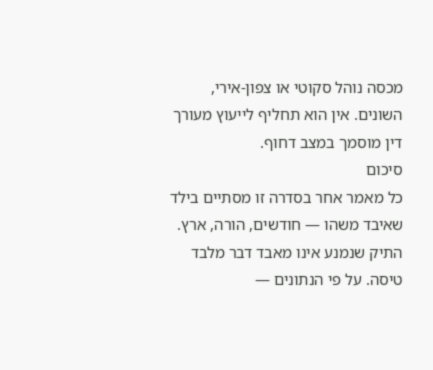מכסה נוהל סקוטי או צפון-אירי, השונים. אין הוא תחליף לייעוץ מעורך דין מוסמך במצב דחוף.
סיכום
כל מאמר אחר בסדרה זו מסתיים בילד שאיבד משהו — חודשים, הורה, ארץ. התיק שנמנע אינו מאבד דבר מלבד טיסה. על פי הנתונים —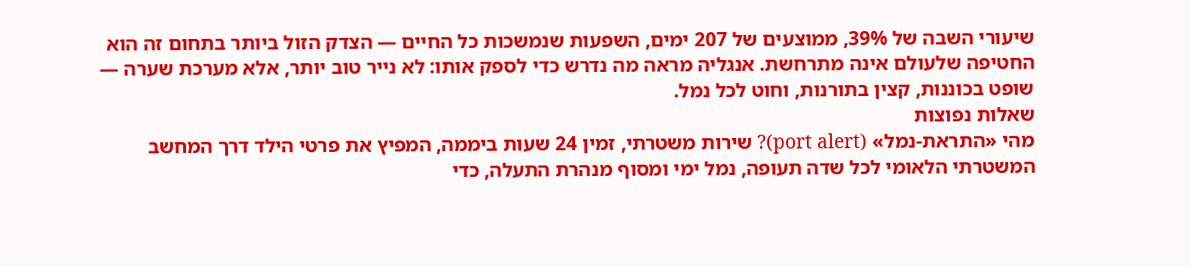שיעורי השבה של 39%, ממוצעים של 207 ימים, השפעות שנמשכות כל החיים — הצדק הזול ביותר בתחום זה הוא החטיפה שלעולם אינה מתרחשת. אנגליה מראה מה נדרש כדי לספק אותו: לא נייר טוב יותר, אלא מערכת שערה — שופט בכוננות, קצין בתורנות, וחוט לכל נמל.
שאלות נפוצות
מהי «התראת-נמל» (port alert)? שירות משטרתי, זמין 24 שעות ביממה, המפיץ את פרטי הילד דרך המחשב המשטרתי הלאומי לכל שדה תעופה, נמל ימי ומסוף מנהרת התעלה, כדי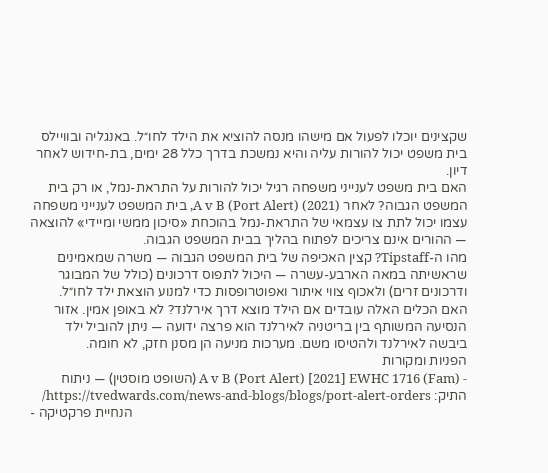שקצינים יוכלו לפעול אם מישהו מנסה להוציא את הילד לחו״ל. באנגליה ובוויילס בית משפט יכול להורות עליה והיא נמשכת בדרך כלל 28 ימים, בת-חידוש לאחר דיון.
האם בית משפט לענייני משפחה רגיל יכול להורות על התראת-נמל, או רק בית המשפט הגבוה? לאחר A v B (Port Alert) (2021), בית המשפט לענייני משפחה עצמו יכול לתת צו עצמאי של התראת-נמל בהוכחת «סיכון ממשי ומיידי» להוצאה — ההורים אינם צריכים לפתוח בהליך בבית המשפט הגבוה.
מהו ה-Tipstaff? קצין האכיפה של בית המשפט הגבוה — משרה שמאמינים שראשיתה במאה הארבע-עשרה — היכול לתפוס דרכונים (כולל של המבוגר ודרכונים זרים) ולאכוף צווי איתור ואפוטרופסות כדי למנוע הוצאת ילד לחו״ל.
האם הכלים האלה עובדים אם הילד מוצא דרך אירלנד? לא באופן אמין. אזור הנסיעה המשותף בין בריטניה לאירלנד הוא פרצה ידועה — ניתן להוביל ילד ביבשה לאירלנד ולהטיסו משם. מערכות מניעה הן מסנן חזק, לא חומה.
הפניות ומקורות
- A v B (Port Alert) [2021] EWHC 1716 (Fam) (השופט מוסטין) — ניתוח התיק: https://tvedwards.com/news-and-blogs/blogs/port-alert-orders/
- הנחיית פרקטיקה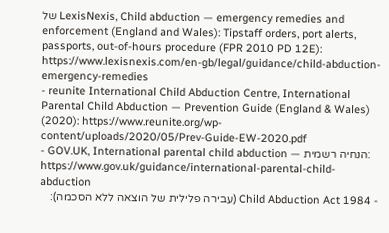של LexisNexis, Child abduction — emergency remedies and enforcement (England and Wales): Tipstaff orders, port alerts, passports, out-of-hours procedure (FPR 2010 PD 12E): https://www.lexisnexis.com/en-gb/legal/guidance/child-abduction-emergency-remedies
- reunite International Child Abduction Centre, International Parental Child Abduction — Prevention Guide (England & Wales) (2020): https://www.reunite.org/wp-content/uploads/2020/05/Prev-Guide-EW-2020.pdf
- GOV.UK, International parental child abduction — הנחיה רשמית: https://www.gov.uk/guidance/international-parental-child-abduction
- Child Abduction Act 1984 (עבירה פלילית של הוצאה ללא הסכמה):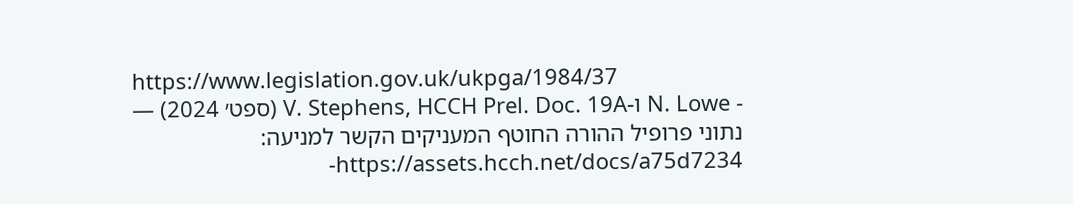https://www.legislation.gov.uk/ukpga/1984/37
- N. Lowe ו-V. Stephens, HCCH Prel. Doc. 19A (ספט׳ 2024) — נתוני פרופיל ההורה החוטף המעניקים הקשר למניעה: https://assets.hcch.net/docs/a75d7234-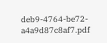deb9-4764-be72-a4a9d87c8af7.pdf